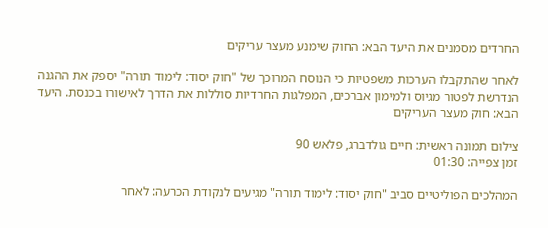החרדים מסמנים את היעד הבא: החוק שימנע מעצר עריקים

לאחר שהתקבלו הערכות משפטיות כי הנוסח המרוכך של "חוק יסוד: לימוד תורה" יספק את ההגנה הנדרשת לפטור מגיוס ולמימון אברכים, המפלגות החרדיות סוללות את הדרך לאישורו בכנסת. היעד הבא: חוק מעצר העריקים

צילום תמונה ראשית: חיים גולדברג, פלאש 90
זמן צפייה: 01:30

המהלכים הפוליטיים סביב "חוק יסוד: לימוד תורה" מגיעים לנקודת הכרעה: לאחר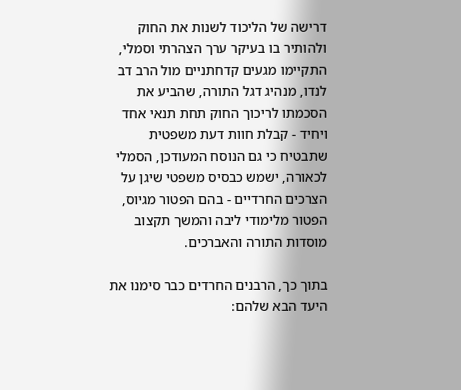דרישה של הליכוד לשנות את החוק ולהותיר בו בעיקר ערך הצהרתי וסמלי, התקיימו מגעים קדחתניים מול הרב דב לנדו, מנהיג דגל התורה, שהביע את הסכמתו לריכוך החוק תחת תנאי אחד ויחיד - קבלת חוות דעת משפטית שתבטיח כי גם הנוסח המעודכן, הסמלי לכאורה, ישמש כבסיס משפטי שיגן על הצרכים החרדיים - בהם הפטור מגיוס, הפטור מלימודי ליבה והמשך תקצוב מוסדות התורה והאברכים.

בתוך כך, הרבנים החרדים כבר סימנו את היעד הבא שלהם: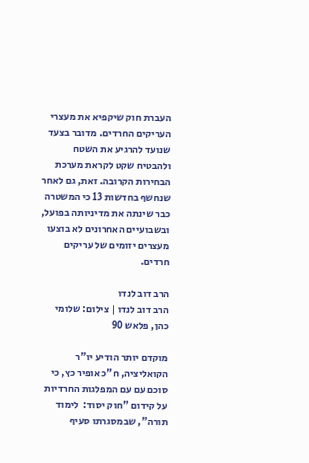העברת חוק שיקפיא את מעצרי העריקים החרדים. מדובר בצעד שנועד להרגיע את השטח ולהבטיח שקט לקראת מערכת הבחירות הקרובה. זאת, גם לאחר שנחשף בחדשות 13 כי המשטרה כבר שינתה את מדיניותה בפועל, ובשבועיים האחרונים לא בוצעו מעצרים יזומים של עריקים חרדים.

הרב דוב לנדו
הרב דוב לנדו | צילום: שלומי כהן, פלאש 90

מוקדם יותר הודיע יו"ר הקואליציה, ח"כ אופיר כץ, כי סוכם עם עם המפלגות החרדיות על קידום "חוק יסוד:  לימוד תורה", שבמסגרתו סעיף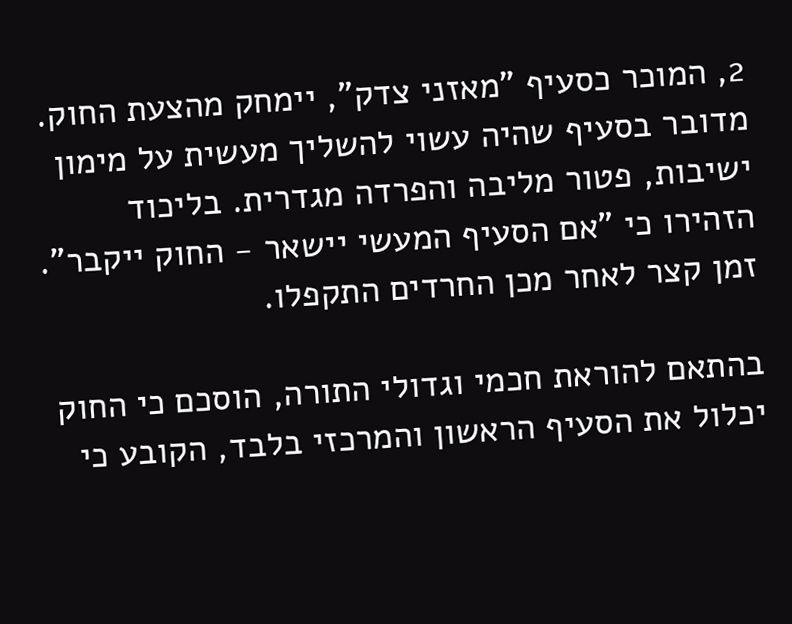2, המוכר כסעיף "מאזני צדק", יימחק מהצעת החוק. מדובר בסעיף שהיה עשוי להשליך מעשית על מימון ישיבות, פטור מליבה והפרדה מגדרית. בליכוד הזהירו כי "אם הסעיף המעשי יישאר - החוק ייקבר". זמן קצר לאחר מכן החרדים התקפלו.

בהתאם להוראת חכמי וגדולי התורה, הוסכם כי החוק יכלול את הסעיף הראשון והמרכזי בלבד, הקובע כי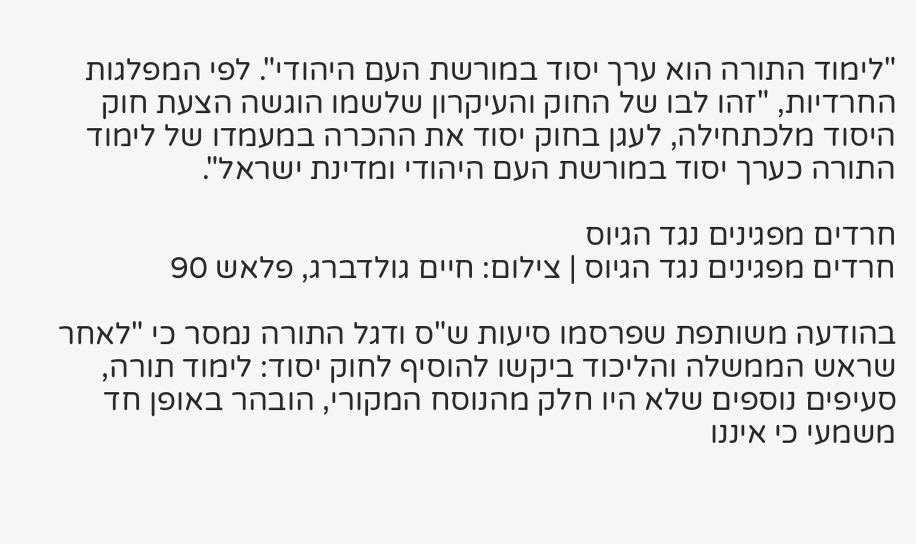"לימוד התורה הוא ערך יסוד במורשת העם היהודי". לפי המפלגות החרדיות, "זהו לבו של החוק והעיקרון שלשמו הוגשה הצעת חוק היסוד מלכתחילה, לעגן בחוק יסוד את ההכרה במעמדו של לימוד התורה כערך יסוד במורשת העם היהודי ומדינת ישראל".

חרדים מפגינים נגד הגיוס
חרדים מפגינים נגד הגיוס | צילום: חיים גולדברג, פלאש 90

בהודעה משותפת שפרסמו סיעות ש"ס ודגל התורה נמסר כי "לאחר שראש הממשלה והליכוד ביקשו להוסיף לחוק יסוד: לימוד תורה, סעיפים נוספים שלא היו חלק מהנוסח המקורי, הובהר באופן חד משמעי כי איננו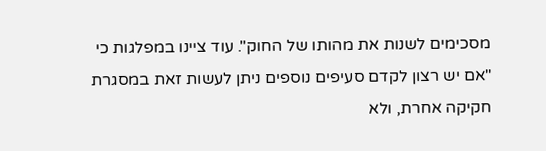מסכימים לשנות את מהותו של החוק". עוד ציינו במפלגות כי "אם יש רצון לקדם סעיפים נוספים ניתן לעשות זאת במסגרת חקיקה אחרת, ולא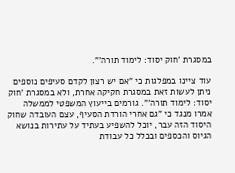במסגרת 'חוק יסוד: לימוד תורה'".

עוד ציינו במפלגות כי "אם יש רצון לקדם סעיפים נוספים ניתן לעשות זאת במסגרת חקיקה אחרת, ולא במסגרת 'חוק יסוד: לימוד תורה'". גורמים בייעוץ המשפטי לממשלה אמרו מנגד כי "גם אחרי הורדת הסעיף, עצם העובדה שחוק היסוד הזה עבר, יוכל להשפיע בעתיד על עתירות בנושא הגיוס והכספים ובכלל כל עבודת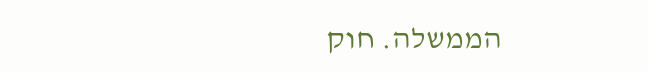הממשלה. חוק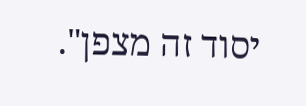יסוד זה מצפן".